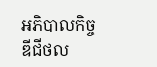អភិបាលកិច្ចឌីជីថល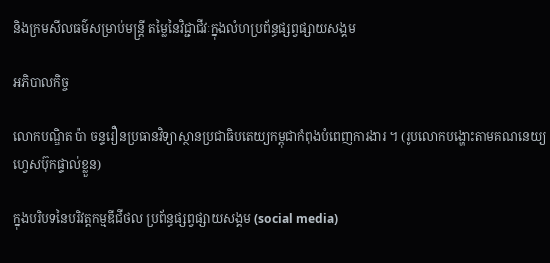និងក្រមសីលធម៌សម្រាប់មន្ត្រី តម្លៃនៃវិជ្ជាជីវៈក្នុងលំហប្រព័ន្ធផ្សព្វផ្សាយសង្គម

អភិបាលកិច្ច

លោកបណ្ឌិត ប៉ា ចន្ទរឿនប្រធានវិទ្យាស្ថានប្រជាធិបតេយ្យកម្ពុជាកំពុងបំពេញការងារ ។ (រូបលោកបង្ហោះតាមគណនេយ្យហ្វេសប៊ុកផ្ទាល់ខ្លួន)

ក្នុងបរិបទនៃបរិវត្តកម្មឌីជីថល ប្រព័ន្ធផ្សព្វផ្សាយសង្គម (social media)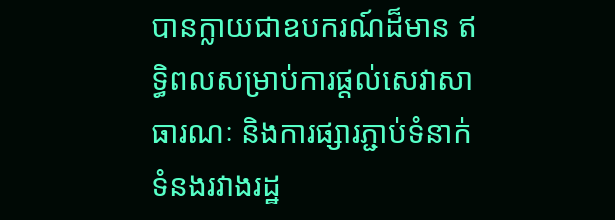បានក្លាយជាឧបករណ៍ដ៏មាន ឥទ្ធិពលសម្រាប់ការផ្តល់សេវាសាធារណៈ និងការផ្សារភ្ជាប់ទំនាក់ទំនងរវាងរដ្ឋ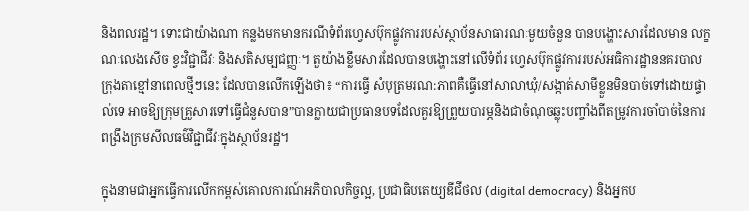និងពលរដ្ឋ។ ទោះជាយ៉ាងណា កន្លងមកមានករណីទំព័រហ្វេសប៊ុកផ្លូវការរបស់ស្ថាប័នសាធារណៈមួយចំនួន បានបង្ហោះសារដែលមាន លក្ខណៈលេងសើច ខ្វះវិជ្ជាជីវៈ និងសតិសម្បជញ្ញៈ។ តួយ៉ាងខ្លឹមសារដែលបានបង្ហោះនៅលើទំព័រ ហ្វេសប៊ុកផ្លូវការរបស់អធិការដ្ឋាននគរបាលក្រុងតាខ្មៅនាពេលថ្មីៗនេះ ដែលបានលើកឡើងថា៖ “ការធ្វើ សំបុត្រមរណ:ភាពគឺធ្វើនៅសាលាឃុំ/សង្កាត់សាមីខ្លួនមិនបាច់ទៅដោយផ្ទាល់ទេ អាចឱ្យក្រុមគ្រួសារទៅធ្វើជំនួសបាន”បានក្លាយជាប្រធានបទដែលគួរឱ្យព្រួយបារម្ភនិងជាចំណុចឆ្លុះបញ្ចាំងពីតម្រូវការចាំបាច់នៃការពង្រឹងក្រមសីលធម៌វិជ្ជាជីវៈក្នុងស្ថាប័នរដ្ឋ។

ក្នុងនាមជាអ្នកធ្វើការលើកកម្ពស់គោលការណ៍អភិបាលកិច្ចល្អ, ប្រជាធិបតេយ្យឌីជីថល (digital democracy) និងអ្នកប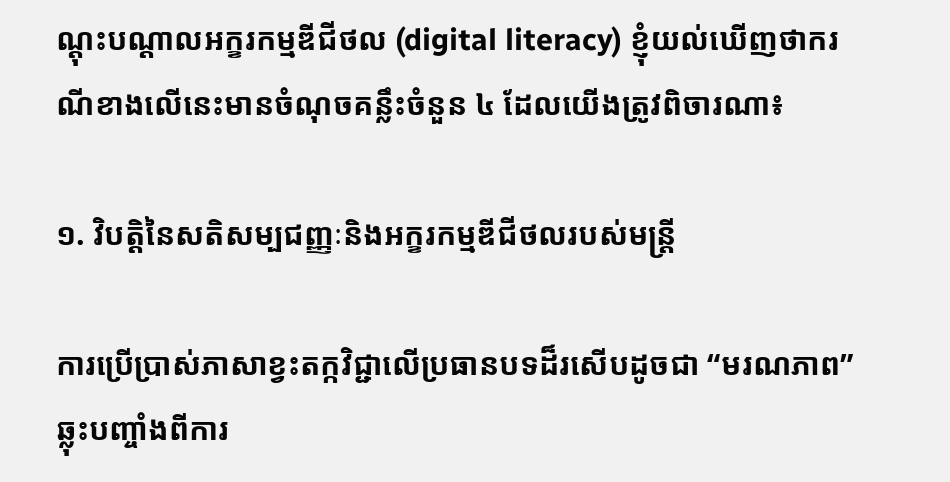ណ្តុះបណ្តាលអក្ខរកម្មឌីជីថល (digital literacy) ខ្ញុំយល់ឃើញថាករណីខាងលើនេះមានចំណុចគន្លឹះចំនួន ៤ ដែលយើងត្រូវពិចារណា៖

១. វិបត្តិនៃសតិសម្បជញ្ញៈនិងអក្ខរកម្មឌីជីថលរបស់មន្ត្រី

ការប្រើប្រាស់ភាសាខ្វះតក្កវិជ្ជាលើប្រធានបទដ៏រសើបដូចជា “មរណភាព” ឆ្លុះបញ្ចាំងពីការ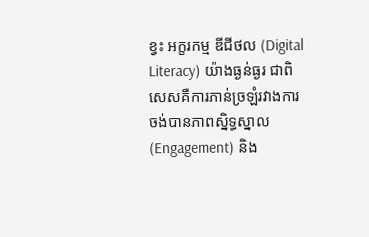ខ្វះ អក្ខរកម្ម ឌីជីថល (Digital Literacy) យ៉ាងធ្ងន់ធ្ងរ ជាពិសេសគឺការភាន់ច្រឡំរវាងការចង់បានភាពស្និទ្ធស្នាល (Engagement) និង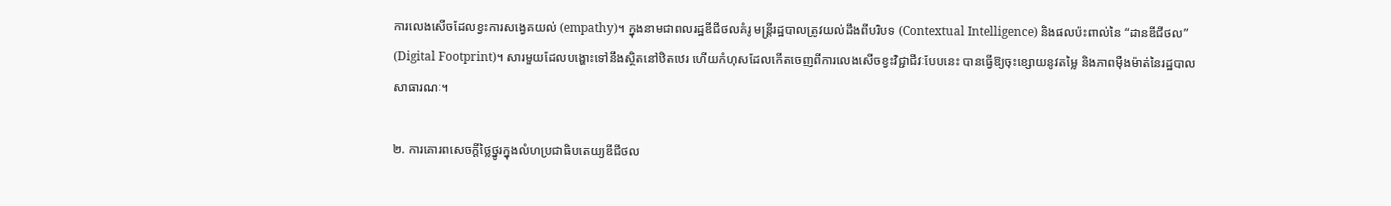ការលេងសើចដែលខ្វះការសង្វេគយល់ (empathy)។ ក្នុងនាមជាពលរដ្ឋឌីជីថលគំរូ មន្ត្រីរដ្ឋបាលត្រូវយល់ដឹងពីបរិបទ (Contextual Intelligence) និងផលប៉ះពាល់នៃ “ដានឌីជីថល” (Digital Footprint)។ សារមួយដែលបង្ហោះទៅនឹងស្ថិតនៅឋិតឋេរ ហើយកំហុសដែលកើតចេញពីការលេងសើចខ្វះវិជ្ជាជីវៈបែបនេះ បានធ្វើឱ្យចុះខ្សោយនូវតម្លៃ និងភាពម៉ឺងម៉ាត់នៃរដ្ឋបាលសាធារណៈ។

២. ការគោរពសេចក្តីថ្លៃថ្នូរក្នុងលំហប្រជាធិបតេយ្យឌីជីថល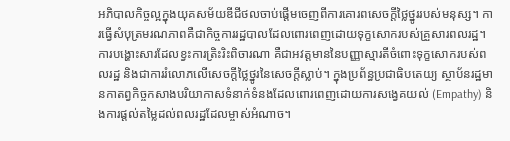អភិបាលកិច្ចល្អក្នុងយុគសម័យឌីជីថលចាប់ផ្តើមចេញពីការគោរពសេចក្តីថ្លៃថ្នូររបស់មនុស្ស។ ការធ្វើសំបុត្រមរណភាពគឺជាកិច្ចការរដ្ឋបាលដែលពោរពេញដោយទុក្ខសោករបស់គ្រួសារពលរដ្ឋ។ ការបង្ហោះសារដែលខ្វះការត្រិះរិះពិចារណា គឺជាអវត្តមាននៃបញ្ញាស្មារតីចំពោះទុក្ខសោករបស់ពលរដ្ឋ និងជាការរំលោភលើសេចក្តីថ្លៃថ្នូរនៃសេចក្តីស្លាប់។ ក្នុងប្រព័ន្ធប្រជាធិបតេយ្យ ស្ថាប័នរដ្ឋមានកាតព្វកិច្ចកសាងបរិយាកាសទំនាក់ទំនងដែលពោរពេញដោយការសង្វេគយល់ (Empathy) និងការផ្តល់តម្លៃដល់ពលរដ្ឋដែលម្ចាស់អំណាច។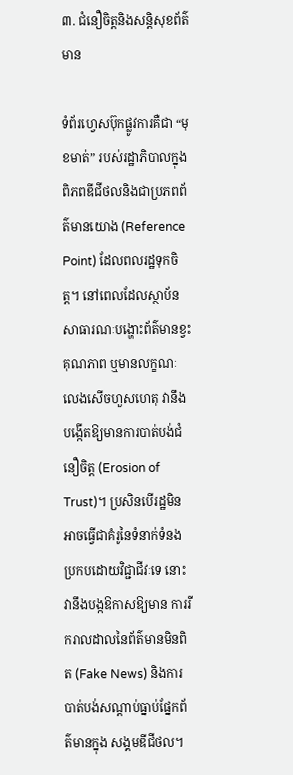៣. ជំនឿចិត្តនិងសន្តិសុខព័ត៌មាន

ទំព័រហ្វេសប៊ុកផ្លូវការគឺជា “មុខមាត់” របស់រដ្ឋាភិបាលក្នុងពិភពឌីជីថលនិងជាប្រភពព័ត៌មានយោង (Reference Point) ដែលពលរដ្ឋទុកចិត្ត។ នៅពេលដែលស្ថាប័នសាធារណៈបង្ហោះព័ត៌មានខ្វះគុណភាព ឬមានលក្ខណៈលេងសើចហួសហេតុ វានឹងបង្កើតឱ្យមានការបាត់បង់ជំនឿចិត្ត (Erosion of Trust)។ ប្រសិនបើរដ្ឋមិនអាចធ្វើជាគំរូនៃទំនាក់ទំនងប្រកបដោយវិជ្ជាជីវៈទេ នោះវានឹងបង្កឱកាសឱ្យមាន ការរីករាលដាលនៃព័ត៌មានមិនពិត (Fake News) និងការបាត់បង់សណ្តាប់ធ្នាប់ផ្នែកព័ត៌មានក្នុង សង្គមឌីជីថល។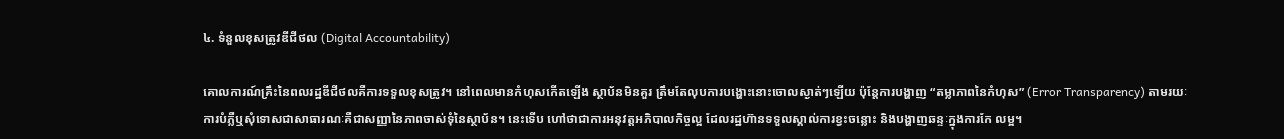៤. ទំនួលខុសត្រូវឌីជីថល (Digital Accountability)

គោលការណ៍គ្រឹះនៃពលរដ្ឋឌីជីថលគឺការទទួលខុសត្រូវ។ នៅពេលមានកំហុសកើតឡើង ស្ថាប័នមិនគួរ ត្រឹមតែលុបការបង្ហោះនោះចោលស្ងាត់ៗឡើយ ប៉ុន្តែការបង្ហាញ “តម្លាភាពនៃកំហុស” (Error Transparency) តាមរយៈការបំភ្លឺឬសុំទោសជាសាធារណៈគឺជាសញ្ញានៃភាពចាស់ទុំនៃស្ថាប័ន។ នេះទើប ហៅថាជាការអនុវត្តអភិបាលកិច្ចល្អ ដែលរដ្ឋហ៊ានទទួលស្គាល់ការខ្វះចន្លោះ និងបង្ហាញឆន្ទៈក្នុងការកែ លម្អ។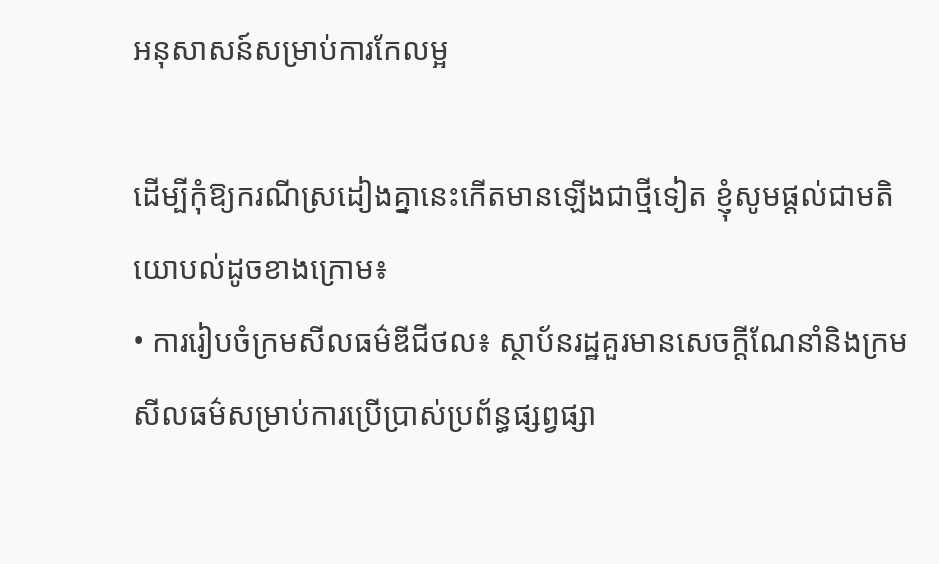អនុសាសន៍សម្រាប់ការកែលម្អ

ដើម្បីកុំឱ្យករណីស្រដៀងគ្នានេះកើតមានឡើងជាថ្មីទៀត ខ្ញុំសូមផ្តល់ជាមតិយោបល់ដូចខាងក្រោម៖
• ការរៀបចំក្រមសីលធម៌ឌីជីថល៖ ស្ថាប័នរដ្ឋគួរមានសេចក្តីណែនាំនិងក្រមសីលធម៌សម្រាប់ការប្រើប្រាស់ប្រព័ន្ធផ្សព្វផ្សា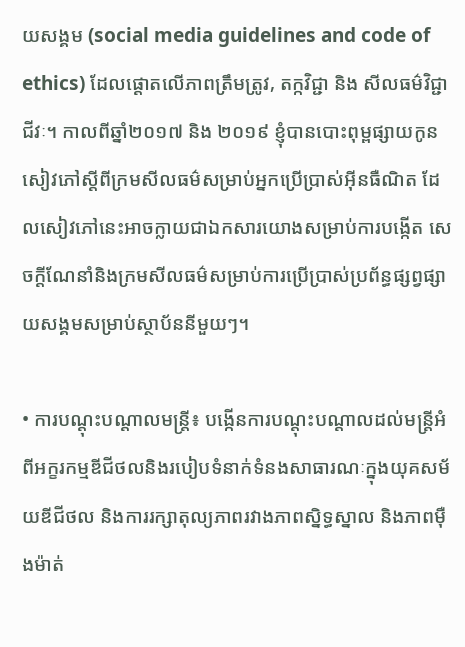យសង្គម (social media guidelines and code of ethics) ដែលផ្ដោតលើភាពត្រឹមត្រូវ, តក្កវិជ្ជា និង សីលធម៌វិជ្ជាជីវៈ។ កាលពីឆ្នាំ២០១៧ និង ២០១៩ ខ្ញុំបានបោះពុម្ពផ្សាយកូនសៀវភៅស្តីពីក្រមសីលធម៌សម្រាប់អ្នកប្រើប្រាស់អ៊ីនធឺណិត ដែលសៀវភៅនេះអាចក្លាយជាឯកសារយោងសម្រាប់ការបង្កើត សេចក្តីណែនាំនិងក្រមសីលធម៌សម្រាប់ការប្រើប្រាស់ប្រព័ន្ធផ្សព្វផ្សាយសង្គមសម្រាប់ស្ថាប័ននីមួយៗ។

• ការបណ្តុះបណ្តាលមន្ត្រី៖ បង្កើនការបណ្តុះបណ្តាលដល់មន្ត្រីអំពីអក្ខរកម្មឌីជីថលនិងរបៀបទំនាក់ទំនងសាធារណៈក្នុងយុគសម័យឌីជីថល និងការរក្សាតុល្យភាពរវាងភាពស្និទ្ធស្នាល និងភាពម៉ឺងម៉ាត់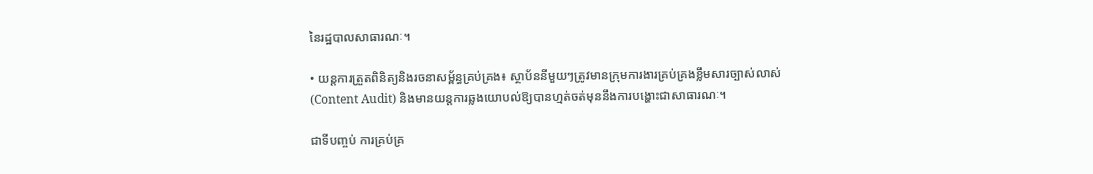នៃរដ្ឋបាលសាធារណៈ។

• យន្តការត្រួតពិនិត្យនិងរចនាសម្ព័ន្ធគ្រប់គ្រង៖ ស្ថាប័ននីមួយៗត្រូវមានក្រុមការងារគ្រប់គ្រងខ្លឹមសារច្បាស់លាស់ (Content Audit) និងមានយន្តការឆ្លងយោបល់ឱ្យបានហ្មត់ចត់មុននឹងការបង្ហោះជាសាធារណៈ។

ជាទីបញ្ចប់ ការគ្រប់គ្រ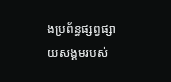ងប្រព័ន្ធផ្សព្វផ្សាយសង្គមរបស់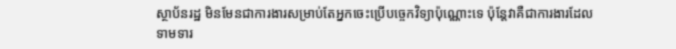ស្ថាប័នរដ្ឋ មិនមែនជាការងារសម្រាប់តែអ្នកចេះប្រើបច្ចេកវិទ្យាប៉ុណ្ណោះទេ ប៉ុន្តែវាគឺជាការងារដែលទាមទារ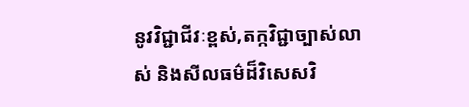នូវវិជ្ជាជីវៈខ្ពស់,តក្កវិជ្ជាច្បាស់លាស់ និងសីលធម៌ដ៏វិសេសវិ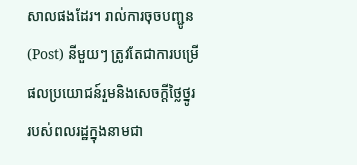សាលផងដែរ។ រាល់ការចុចបញ្ជូន (Post) នីមួយៗ ត្រូវតែជាការបម្រើផលប្រយោជន៍រួមនិងសេចក្តីថ្លៃថ្នូររបស់ពលរដ្ឋក្នុងនាមជា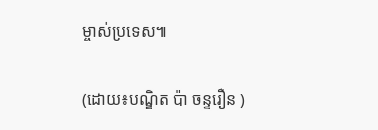ម្ចាស់ប្រទេស៕

(ដោយ៖បណ្ឌិត ប៉ា ចន្ទរឿន )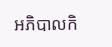អភិបាលកិ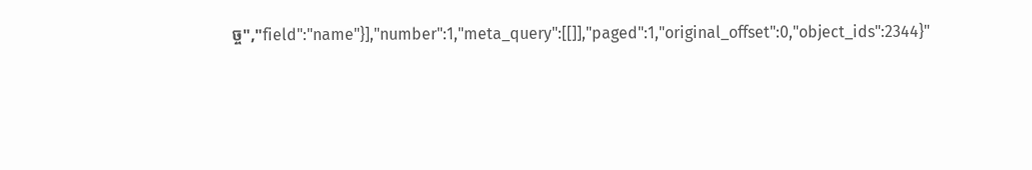ច្ច","field":"name"}],"number":1,"meta_query":[[]],"paged":1,"original_offset":0,"object_ids":2344}"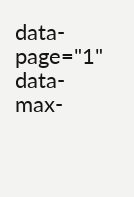data-page="1" data-max-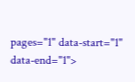pages="1" data-start="1" data-end="1">